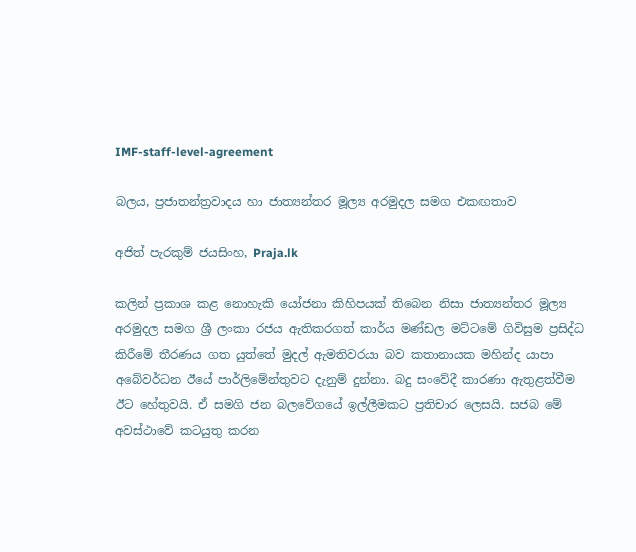IMF-staff-level-agreement

බලය, ප්‍රජාතන්ත්‍රවාදය හා ජාත්‍යන්තර මූල්‍ය අරමුදල සමග එකඟතාව

අජිත් පැරකුම් ජයසිංහ, Praja.lk

කලින් ප්‍රකාශ කළ නොහැකි යෝජනා කිහිපයක් තිබෙන නිසා ජාත්‍යන්තර මූල්‍ය අරමුදල සමග ශ්‍රී ලංකා රජය ඇතිකරගත් කාර්ය මණ්ඩල මට්ටමේ ගිවිසුම ප්‍රසිද්ධ කිරීමේ තීරණය ගත යුත්තේ මුදල් ඇමතිවරයා බව කතානායක මහින්ද යාපා අබේවර්ධන ඊයේ පාර්ලිමේන්තුවට දැනුම් දුන්නා. බදු සංවේදී කාරණා ඇතුළත්වීම ඊට හේතුවයි. ඒ සමගි ජන බලවේගයේ ඉල්ලීමකට ප්‍රතිචාර ලෙසයි. සජබ මේ අවස්ථාවේ කටයුතු කරන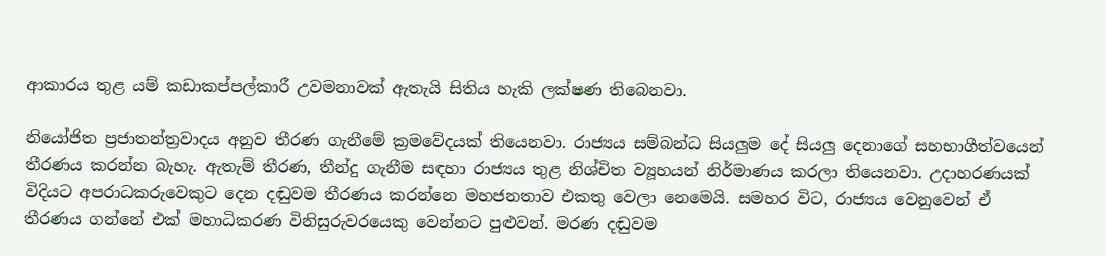ආකාරය තුළ යම් කඩාකප්පල්කාරී උවමනාවක් ඇතැයි සිතිය හැකි ලක්ෂණ තිබෙනවා.

නියෝජිත ප්‍රජාතන්ත්‍රවාදය අනුව තීරණ ගැනීමේ ක්‍රමවේදයක් තියෙනවා. රාජ්‍යය සම්බන්ධ සියලුම දේ සියලු දෙනාගේ සහභාගීත්වයෙන් තීරණය කරන්න බැහැ. ඇතැම් තීරණ, තීන්දු ගැනීම සඳහා රාජ්‍යය තුළ නිශ්චිත ව්‍යූහයන් නිර්මාණය කරලා තියෙනවා. උදාහරණයක් විදියට අපරාධකරුවෙකුට දෙන දඬුවම තීරණය කරන්නෙ මහජනතාව එකතු වෙලා නෙමෙයි. සමහර විට, රාජ්‍යය වෙනුවෙන් ඒ තීරණය ගන්නේ එක් මහාධිකරණ විනිසුරුවරයෙකු වෙන්නට පුළුවන්. මරණ දඬුවම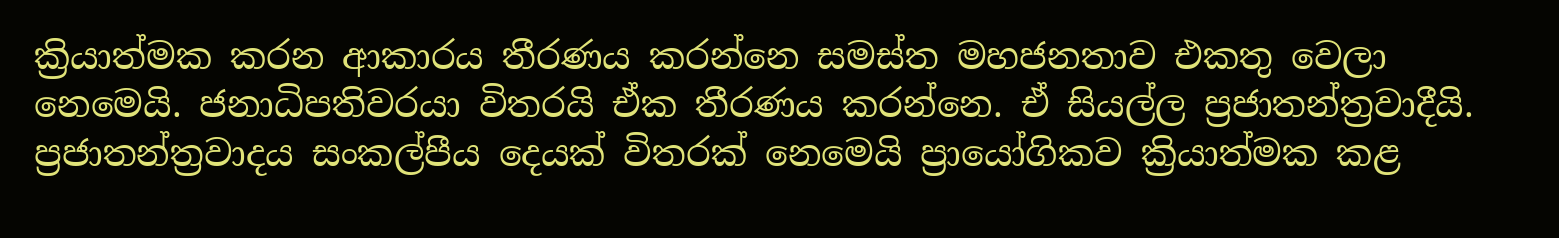ක්‍රියාත්මක කරන ආකාරය තීරණය කරන්නෙ සමස්ත මහජනතාව එකතු වෙලා නෙමෙයි. ජනාධිපතිවරයා විතරයි ඒක තීරණය කරන්නෙ. ඒ සියල්ල ප්‍රජාතන්ත්‍රවාදීයි. ප්‍රජාතන්ත්‍රවාදය සංකල්පීය දෙයක් විතරක් නෙමෙයි ප්‍රායෝගිකව ක්‍රියාත්මක කළ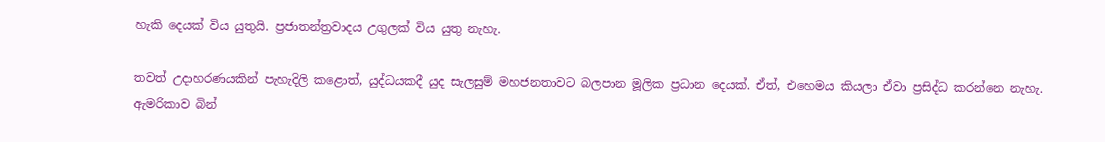හැකි දෙයක් විය යුතුයි. ප්‍රජාතන්ත්‍රවාදය උගුලක් විය යුතු නැහැ.

තවත් උදාහරණයකින් පැහැදිලි කළොත්, යුද්ධයකදී යුද සැලසුම් මහජනතාවට බලපාන මූලික ප්‍රධාන දෙයක්. ඒත්, එහෙමය කියලා ඒවා ප්‍රසිද්ධ කරන්නෙ නැහැ. ඇමරිකාව බින්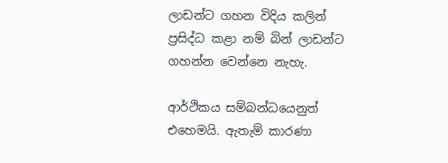ලාඩන්ට ගහන විදිය කලින් ප්‍රසිද්ධ කළා නම් බින් ලාඩන්ට ගහන්න වෙන්නෙ නැහැ.

ආර්ථිකය සම්බන්ධයෙනුත් එහෙමයි. ඇතැම් කාරණා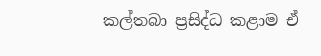කල්තබා ප්‍රසිද්ධ කළාම ඒ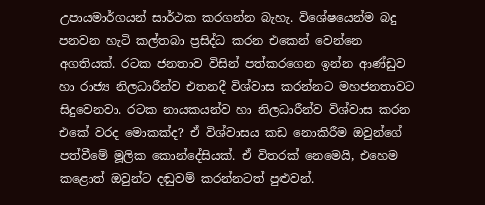උපායමාර්ගයන් සාර්ථක කරගන්න බැහැ. විශේෂයෙන්ම බදු පනවන හැටි කල්තබා ප්‍රසිද්ධ කරන එකෙන් වෙන්නෙ අගතියක්. රටක ජනතාව විසින් පත්කරගෙන ඉන්න ආණ්ඩුව හා රාජ්‍ය නිලධාරීන්ව එතනදී විශ්වාස කරන්නට මහජනතාවට සිදුවෙනවා. රටක නායකයන්ව හා නිලධාරීන්ව විශ්වාස කරන එකේ වරද මොකක්ද? ඒ විශ්වාසය කඩ නොකිරීම ඔවුන්ගේ පත්වීමේ මූලික කොන්දේසියක්. ඒ විතරක් නෙමෙයි, එහෙම කළොත් ඔවුන්ට දඬුවම් කරන්නටත් පුළුවන්.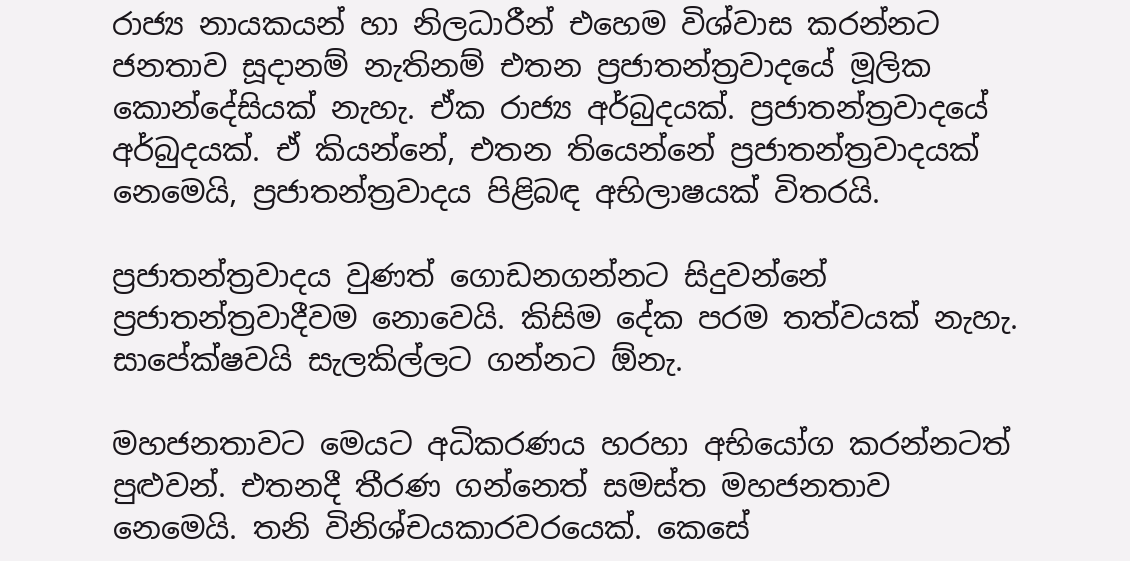රාජ්‍ය නායකයන් හා නිලධාරීන් එහෙම විශ්වාස කරන්නට ජනතාව සූදානම් නැතිනම් එතන ප්‍රජාතන්ත්‍රවාදයේ මූලික කොන්දේසියක් නැහැ. ඒක රාජ්‍ය අර්බුදයක්. ප්‍රජාතන්ත්‍රවාදයේ අර්බුදයක්. ඒ කියන්නේ, එතන තියෙන්නේ ප්‍රජාතන්ත්‍රවාදයක් නෙමෙයි, ප්‍රජාතන්ත්‍රවාදය පිළිබඳ අභිලාෂයක් විතරයි.

ප්‍රජාතන්ත්‍රවාදය වුණත් ගොඩනගන්නට සිදුවන්නේ ප්‍රජාතන්ත්‍රවාදීවම නොවෙයි. කිසිම දේක පරම තත්වයක් නැහැ. සාපේක්ෂවයි සැලකිල්ලට ගන්නට ඕනැ.

මහජනතාවට මෙයට අධිකරණය හරහා අභියෝග කරන්නටත් පුළුවන්. එතනදී තීරණ ගන්නෙත් සමස්ත මහජනතාව නෙමෙයි. තනි විනිශ්චයකාරවරයෙක්. කෙසේ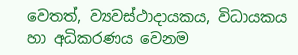වෙතත්, ව්‍යවස්ථාදායකය, විධායකය හා අධිකරණය වෙනම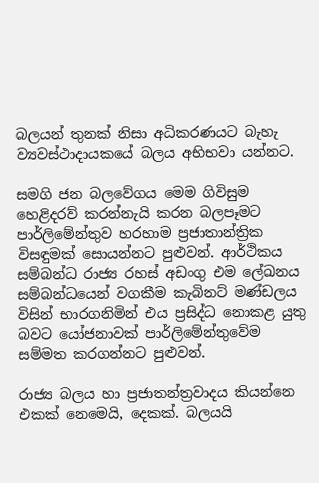බලයන් තුනක් නිසා අධිකරණයට බැහැ ව්‍යවස්ථාදායකයේ බලය අභිභවා යන්නට.

සමගි ජන බලවේගය මෙම ගිවිසුම හෙළිදරව් කරන්නැයි කරන බලපෑමට පාර්ලිමේන්තුව හරහාම ප්‍රජාතාන්ත්‍රික විසඳුමක් සොයන්නට පුළුවන්. ආර්ථිකය සම්බන්ධ රාජ්‍ය රහස් අඩංගු එම ලේඛනය සම්බන්ධයෙන් වගකීම කැබිනට් මණ්ඩලය විසින් භාරගනිමින් එය ප්‍රසිද්ධ නොකළ යුතු බවට යෝජනාවක් පාර්ලිමේන්තුවේම සම්මත කරගන්නට පුළුවන්.

රාජ්‍ය බලය හා ප්‍රජාතන්ත්‍රවාදය කියන්නෙ එකක් නෙමෙයි, දෙකක්. බලයයි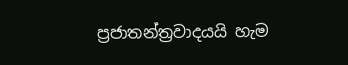ප්‍රජාතන්ත්‍රවාදයයි හැම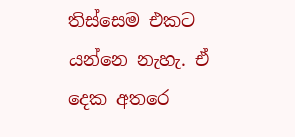තිස්සෙම එකට යන්නෙ නැහැ. ඒ දෙක අතරෙ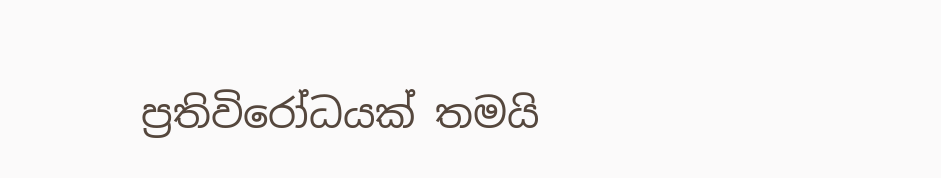ප්‍රතිවිරෝධයක් තමයි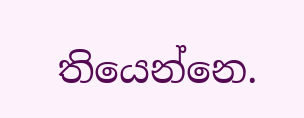තියෙන්නෙ.